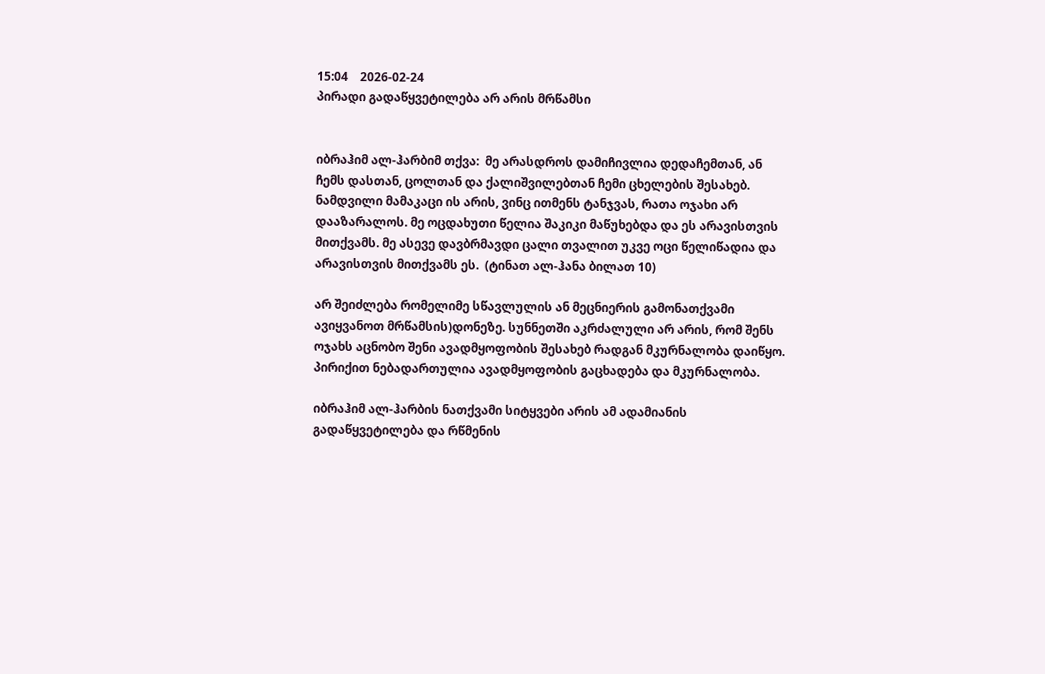15:04    2026-02-24
პირადი გადაწყვეტილება არ არის მრწამსი


იბრაჰიმ ალ-ჰარბიმ თქვა:  მე არასდროს დამიჩივლია დედაჩემთან, ან ჩემს დასთან, ცოლთან და ქალიშვილებთან ჩემი ცხელების შესახებ. ნამდვილი მამაკაცი ის არის, ვინც ითმენს ტანჯვას, რათა ოჯახი არ დააზარალოს. მე ოცდახუთი წელია შაკიკი მაწუხებდა და ეს არავისთვის მითქვამს. მე ასევე დავბრმავდი ცალი თვალით უკვე ოცი წელიწადია და არავისთვის მითქვამს ეს.  (ტინათ ალ-ჰანა ბილათ 10)

არ შეიძლება რომელიმე სწავლულის ან მეცნიერის გამონათქვამი ავიყვანოთ მრწამსის)დონეზე. სუნნეთში აკრძალული არ არის, რომ შენს ოჯახს აცნობო შენი ავადმყოფობის შესახებ რადგან მკურნალობა დაიწყო. პირიქით ნებადართულია ავადმყოფობის გაცხადება და მკურნალობა.

იბრაჰიმ ალ-ჰარბის ნათქვამი სიტყვები არის ამ ადამიანის გადაწყვეტილება და რწმენის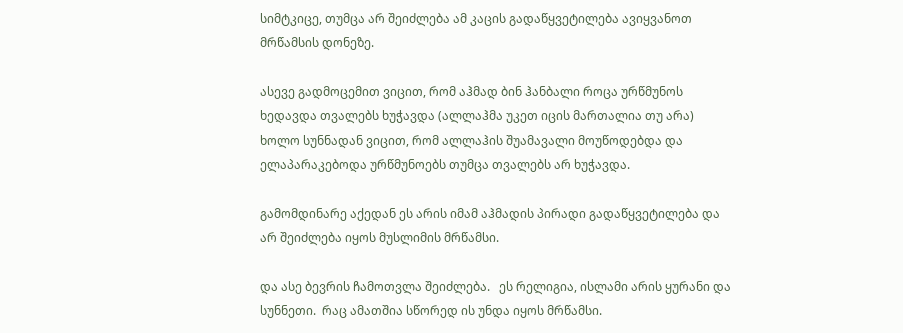სიმტკიცე, თუმცა არ შეიძლება ამ კაცის გადაწყვეტილება ავიყვანოთ მრწამსის დონეზე.

ასევე გადმოცემით ვიცით, რომ აჰმად ბინ ჰანბალი როცა ურწმუნოს ხედავდა თვალებს ხუჭავდა (ალლაჰმა უკეთ იცის მართალია თუ არა) ხოლო სუნნადან ვიცით, რომ ალლაჰის შუამავალი მოუწოდებდა და ელაპარაკებოდა ურწმუნოებს თუმცა თვალებს არ ხუჭავდა.

გამომდინარე აქედან ეს არის იმამ აჰმადის პირადი გადაწყვეტილება და არ შეიძლება იყოს მუსლიმის მრწამსი.

და ასე ბევრის ჩამოთვლა შეიძლება.   ეს რელიგია, ისლამი არის ყურანი და სუნნეთი.  რაც ამათშია სწორედ ის უნდა იყოს მრწამსი.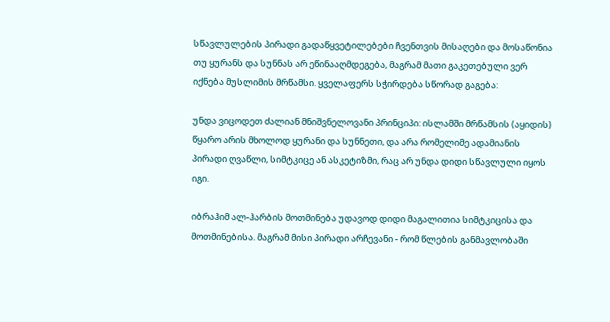სწავლულების პირადი გადაწყვეტილებები ჩვენთვის მისაღები და მოსაწონია თუ ყურანს და სუნნას არ ეწინააღმდეგება, მაგრამ მათი გაკეთებული ვერ იქნება მუსლიმის მრწამსი. ყველაფერს სჭირდება სწორად გაგება:

უნდა ვიცოდეთ ძალიან მნიშვნელოვანი პრინციპი: ისლამში მრწამსის (აყიდის) წყარო არის მხოლოდ ყურანი და სუნნეთი, და არა რომელიმე ადამიანის პირადი ღვაწლი, სიმტკიცე ან ასკეტიზმი, რაც არ უნდა დიდი სწავლული იყოს იგი.

იბრაჰიმ ალ-ჰარბის მოთმინება უდავოდ დიდი მაგალითია სიმტკიცისა და მოთმინებისა. მაგრამ მისი პირადი არჩევანი - რომ წლების განმავლობაში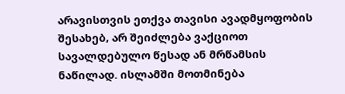არავისთვის ეთქვა თავისი ავადმყოფობის შესახებ, არ შეიძლება ვაქციოთ სავალდებულო წესად ან მრწამსის ნაწილად. ისლამში მოთმინება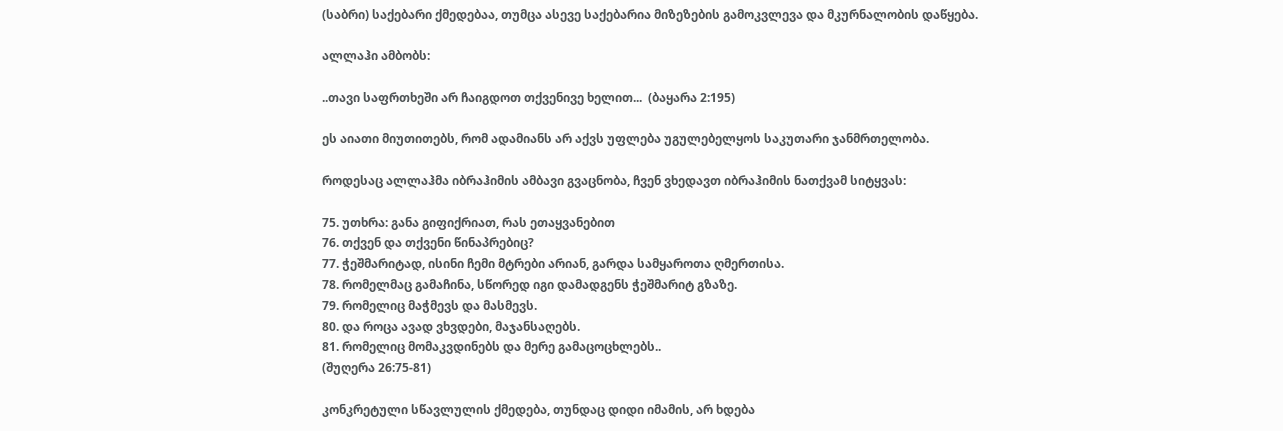(საბრი) საქებარი ქმედებაა, თუმცა ასევე საქებარია მიზეზების გამოკვლევა და მკურნალობის დაწყება.

ალლაჰი ამბობს:

..თავი საფრთხეში არ ჩაიგდოთ თქვენივე ხელით...  (ბაყარა 2:195)

ეს აიათი მიუთითებს, რომ ადამიანს არ აქვს უფლება უგულებელყოს საკუთარი ჯანმრთელობა.

როდესაც ალლაჰმა იბრაჰიმის ამბავი გვაცნობა, ჩვენ ვხედავთ იბრაჰიმის ნათქვამ სიტყვას:

75. უთხრა: განა გიფიქრიათ, რას ეთაყვანებით
76. თქვენ და თქვენი წინაპრებიც?
77. ჭეშმარიტად, ისინი ჩემი მტრები არიან, გარდა სამყაროთა ღმერთისა.
78. რომელმაც გამაჩინა, სწორედ იგი დამადგენს ჭეშმარიტ გზაზე.
79. რომელიც მაჭმევს და მასმევს.
80. და როცა ავად ვხვდები, მაჯანსაღებს.
81. რომელიც მომაკვდინებს და მერე გამაცოცხლებს..
(შუღერა 26:75-81)

კონკრეტული სწავლულის ქმედება, თუნდაც დიდი იმამის, არ ხდება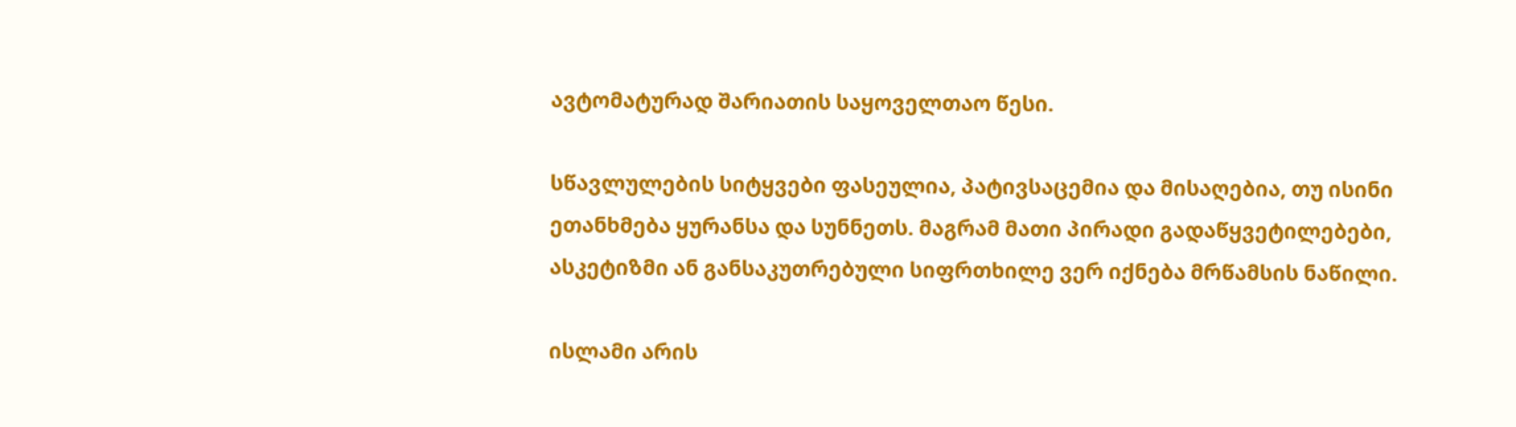ავტომატურად შარიათის საყოველთაო წესი.

სწავლულების სიტყვები ფასეულია, პატივსაცემია და მისაღებია, თუ ისინი ეთანხმება ყურანსა და სუნნეთს. მაგრამ მათი პირადი გადაწყვეტილებები, ასკეტიზმი ან განსაკუთრებული სიფრთხილე ვერ იქნება მრწამსის ნაწილი.

ისლამი არის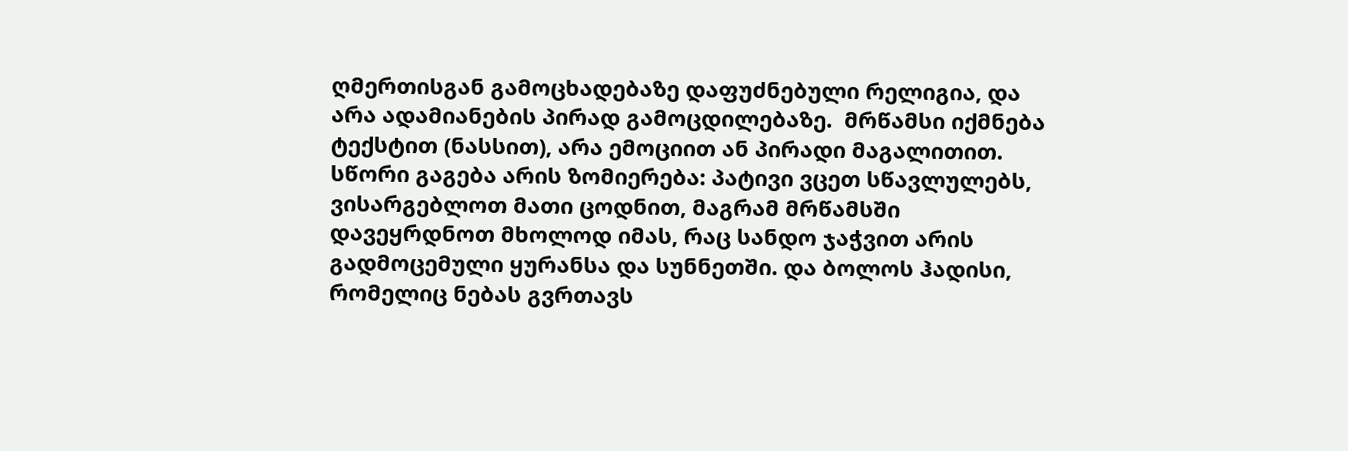ღმერთისგან გამოცხადებაზე დაფუძნებული რელიგია, და არა ადამიანების პირად გამოცდილებაზე.  მრწამსი იქმნება ტექსტით (ნასსით), არა ემოციით ან პირადი მაგალითით.  სწორი გაგება არის ზომიერება: პატივი ვცეთ სწავლულებს, ვისარგებლოთ მათი ცოდნით, მაგრამ მრწამსში დავეყრდნოთ მხოლოდ იმას, რაც სანდო ჯაჭვით არის გადმოცემული ყურანსა და სუნნეთში. და ბოლოს ჰადისი, რომელიც ნებას გვრთავს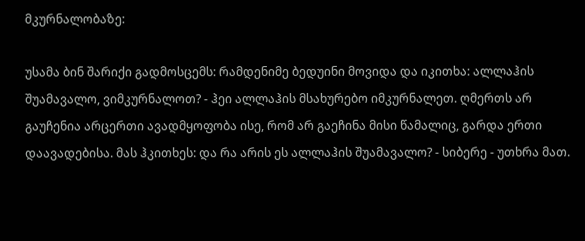მკურნალობაზე:

უსამა ბინ შარიქი გადმოსცემს: რამდენიმე ბედუინი მოვიდა და იკითხა: ალლაჰის შუამავალო, ვიმკურნალოთ? - ჰეი ალლაჰის მსახურებო იმკურნალეთ. ღმერთს არ გაუჩენია არცერთი ავადმყოფობა ისე, რომ არ გაეჩინა მისი წამალიც, გარდა ერთი დაავადებისა. მას ჰკითხეს: და რა არის ეს ალლაჰის შუამავალო? - სიბერე - უთხრა მათ.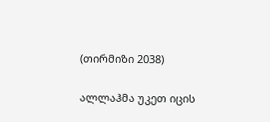(თირმიზი 2038)

ალლაჰმა უკეთ იცის